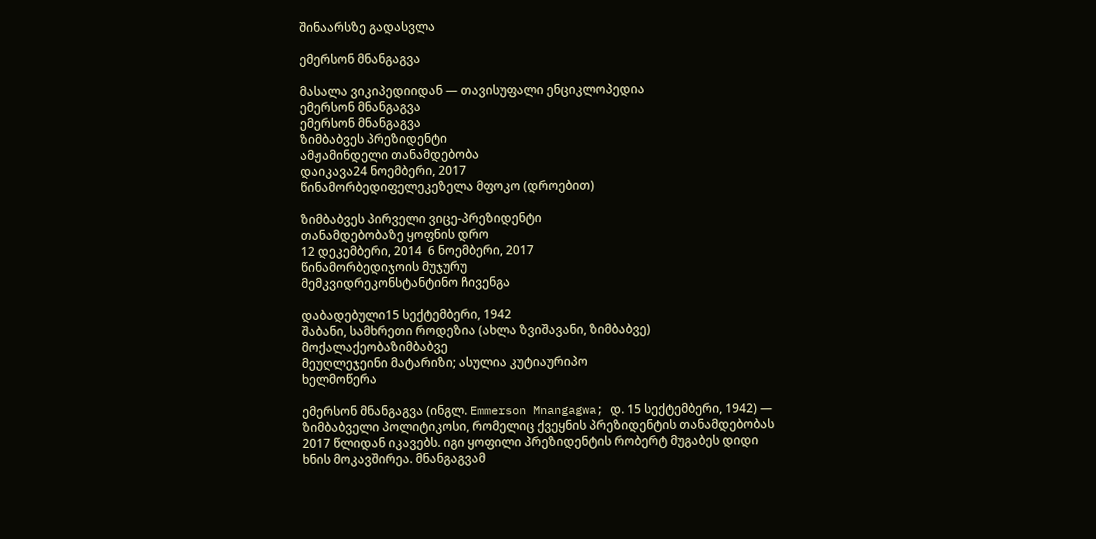შინაარსზე გადასვლა

ემერსონ მნანგაგვა

მასალა ვიკიპედიიდან — თავისუფალი ენციკლოპედია
ემერსონ მნანგაგვა
ემერსონ მნანგაგვა
ზიმბაბვეს პრეზიდენტი
ამჟამინდელი თანამდებობა
დაიკავა24 ნოემბერი, 2017
წინამორბედიფელეკეზელა მფოკო (დროებით)

ზიმბაბვეს პირველი ვიცე-პრეზიდენტი
თანამდებობაზე ყოფნის დრო
12 დეკემბერი, 2014  6 ნოემბერი, 2017
წინამორბედიჯოის მუჯურუ
მემკვიდრეკონსტანტინო ჩივენგა

დაბადებული15 სექტემბერი, 1942
შაბანი, სამხრეთი როდეზია (ახლა ზვიშავანი, ზიმბაბვე)
მოქალაქეობაზიმბაბვე
მეუღლეჯეინი მატარიზი; ასულია კუტიაურიპო
ხელმოწერა

ემერსონ მნანგაგვა (ინგლ. Emmerson Mnangagwa; დ. 15 სექტემბერი, 1942) — ზიმბაბველი პოლიტიკოსი, რომელიც ქვეყნის პრეზიდენტის თანამდებობას 2017 წლიდან იკავებს. იგი ყოფილი პრეზიდენტის რობერტ მუგაბეს დიდი ხნის მოკავშირეა. მნანგაგვამ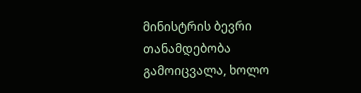მინისტრის ბევრი თანამდებობა გამოიცვალა, ხოლო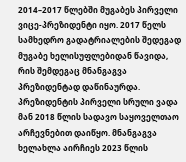2014–2017 წლებში მუგაბეს პირველი ვიცე-პრეზიდენტი იყო. 2017 წელს სამხედრო გადატრიალების შედეგად მუგაბე ხელისუფლებიდან წავიდა, რის შემდეგაც მნანგაგვა პრეზიდენტად დაწინაურდა. პრეზიდენტის პირველი სრული ვადა მან 2018 წლის სადავო საყოველთაო არჩევნებით დაიწყო. მნანგაგვა ხელახლა აირჩიეს 2023 წლის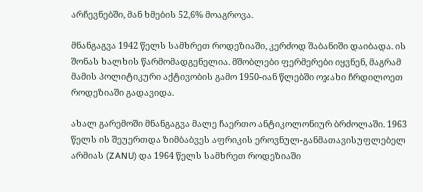არჩევნებში, მან ხმების 52,6% მოაგროვა.

მნანგაგვა 1942 წელს სამხრეთ როდეზიაში, კერძოდ შაბანიში დაიბადა. ის შონას ხალხის წარმომადგენელია. მშობლები ფერმერები იყვნენ, მაგრამ მამის პოლიტიკური აქტივობის გამო 1950-იან წლებში ოჯახი ჩრდილოეთ როდეზიაში გადავიდა.

ახალ გარემოში მნანგაგვა მალე ჩაერთო ანტიკოლონიურ ბრძოლაში. 1963 წელს ის შეუერთდა ზიმბაბვეს აფრიკის ეროვნულ-განმათავისუფლებელ არმიას (ZANU) და 1964 წელს სამხრეთ როდეზიაში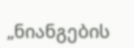„ნიანგების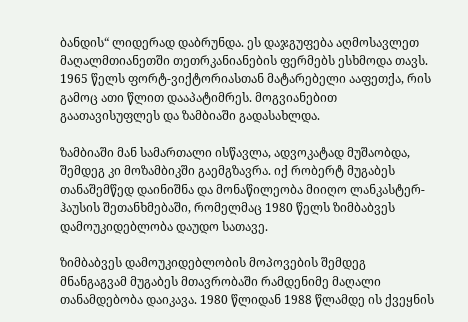ბანდის“ ლიდერად დაბრუნდა. ეს დაჯგუფება აღმოსავლეთ მაღალმთიანეთში თეთრკანიანების ფერმებს ესხმოდა თავს. 1965 წელს ფორტ-ვიქტორიასთან მატარებელი ააფეთქა, რის გამოც ათი წლით დააპატიმრეს. მოგვიანებით გაათავისუფლეს და ზამბიაში გადასახლდა.

ზამბიაში მან სამართალი ისწავლა, ადვოკატად მუშაობდა, შემდეგ კი მოზამბიკში გაემგზავრა. იქ რობერტ მუგაბეს თანაშემწედ დაინიშნა და მონაწილეობა მიიღო ლანკასტერ-ჰაუსის შეთანხმებაში, რომელმაც 1980 წელს ზიმბაბვეს დამოუკიდებლობა დაუდო სათავე.

ზიმბაბვეს დამოუკიდებლობის მოპოვების შემდეგ მნანგაგვამ მუგაბეს მთავრობაში რამდენიმე მაღალი თანამდებობა დაიკავა. 1980 წლიდან 1988 წლამდე ის ქვეყნის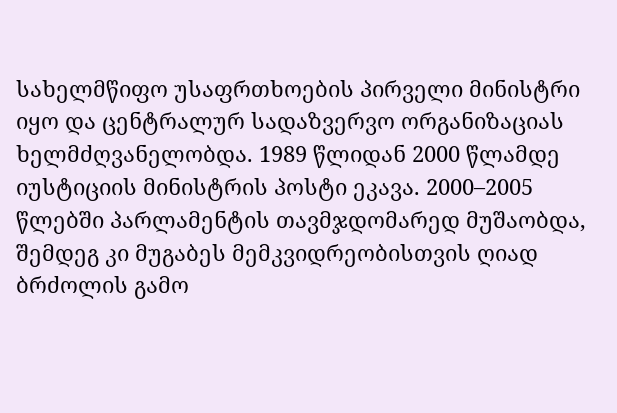სახელმწიფო უსაფრთხოების პირველი მინისტრი იყო და ცენტრალურ სადაზვერვო ორგანიზაციას ხელმძღვანელობდა. 1989 წლიდან 2000 წლამდე იუსტიციის მინისტრის პოსტი ეკავა. 2000–2005 წლებში პარლამენტის თავმჯდომარედ მუშაობდა, შემდეგ კი მუგაბეს მემკვიდრეობისთვის ღიად ბრძოლის გამო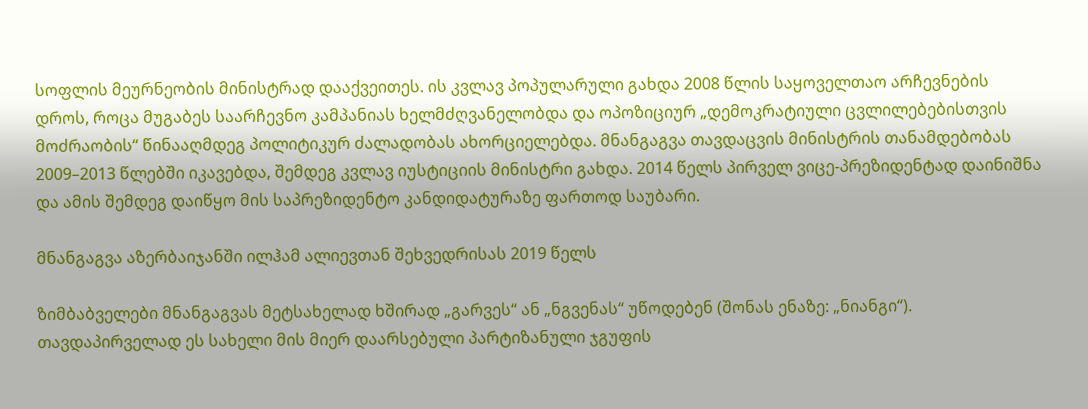სოფლის მეურნეობის მინისტრად დააქვეითეს. ის კვლავ პოპულარული გახდა 2008 წლის საყოველთაო არჩევნების დროს, როცა მუგაბეს საარჩევნო კამპანიას ხელმძღვანელობდა და ოპოზიციურ „დემოკრატიული ცვლილებებისთვის მოძრაობის“ წინააღმდეგ პოლიტიკურ ძალადობას ახორციელებდა. მნანგაგვა თავდაცვის მინისტრის თანამდებობას 2009–2013 წლებში იკავებდა, შემდეგ კვლავ იუსტიციის მინისტრი გახდა. 2014 წელს პირველ ვიცე-პრეზიდენტად დაინიშნა და ამის შემდეგ დაიწყო მის საპრეზიდენტო კანდიდატურაზე ფართოდ საუბარი.

მნანგაგვა აზერბაიჯანში ილჰამ ალიევთან შეხვედრისას 2019 წელს

ზიმბაბველები მნანგაგვას მეტსახელად ხშირად „გარვეს“ ან „ნგვენას“ უწოდებენ (შონას ენაზე: „ნიანგი“). თავდაპირველად ეს სახელი მის მიერ დაარსებული პარტიზანული ჯგუფის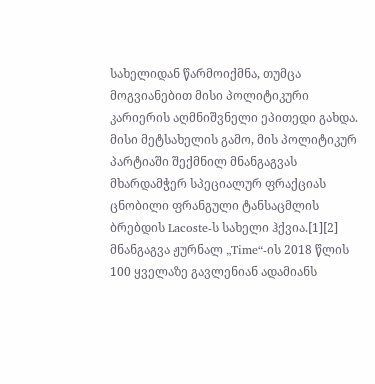სახელიდან წარმოიქმნა, თუმცა მოგვიანებით მისი პოლიტიკური კარიერის აღმნიშვნელი ეპითედი გახდა. მისი მეტსახელის გამო, მის პოლიტიკურ პარტიაში შექმნილ მნანგაგვას მხარდამჭერ სპეციალურ ფრაქციას ცნობილი ფრანგული ტანსაცმლის ბრებდის Lacoste-ს სახელი ჰქვია.[1][2] მნანგაგვა ჟურნალ „Time“-ის 2018 წლის 100 ყველაზე გავლენიან ადამიანს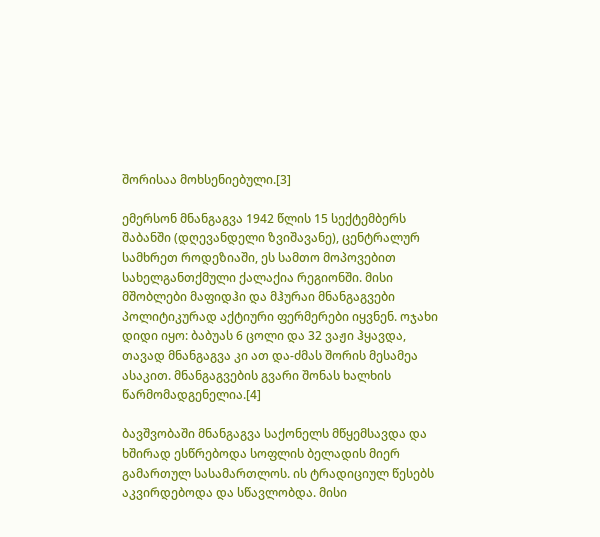შორისაა მოხსენიებული.[3]

ემერსონ მნანგაგვა 1942 წლის 15 სექტემბერს შაბანში (დღევანდელი ზვიშავანე), ცენტრალურ სამხრეთ როდეზიაში, ეს სამთო მოპოვებით სახელგანთქმული ქალაქია რეგიონში. მისი მშობლები მაფიდჰი და მჰურაი მნანგაგვები პოლიტიკურად აქტიური ფერმერები იყვნენ. ოჯახი დიდი იყო: ბაბუას 6 ცოლი და 32 ვაჟი ჰყავდა, თავად მნანგაგვა კი ათ და-ძმას შორის მესამეა ასაკით. მნანგაგვების გვარი შონას ხალხის წარმომადგენელია.[4]

ბავშვობაში მნანგაგვა საქონელს მწყემსავდა და ხშირად ესწრებოდა სოფლის ბელადის მიერ გამართულ სასამართლოს. ის ტრადიციულ წესებს აკვირდებოდა და სწავლობდა. მისი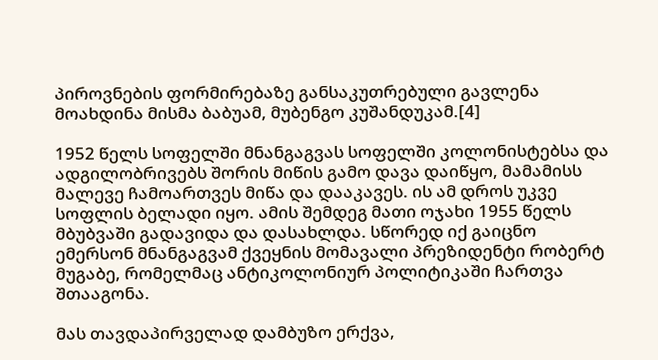პიროვნების ფორმირებაზე განსაკუთრებული გავლენა მოახდინა მისმა ბაბუამ, მუბენგო კუშანდუკამ.[4]

1952 წელს სოფელში მნანგაგვას სოფელში კოლონისტებსა და ადგილობრივებს შორის მიწის გამო დავა დაიწყო, მამამისს მალევე ჩამოართვეს მიწა და დააკავეს. ის ამ დროს უკვე სოფლის ბელადი იყო. ამის შემდეგ მათი ოჯახი 1955 წელს მბუბვაში გადავიდა და დასახლდა. სწორედ იქ გაიცნო ემერსონ მნანგაგვამ ქვეყნის მომავალი პრეზიდენტი რობერტ მუგაბე, რომელმაც ანტიკოლონიურ პოლიტიკაში ჩართვა შთააგონა.

მას თავდაპირველად დამბუზო ერქვა,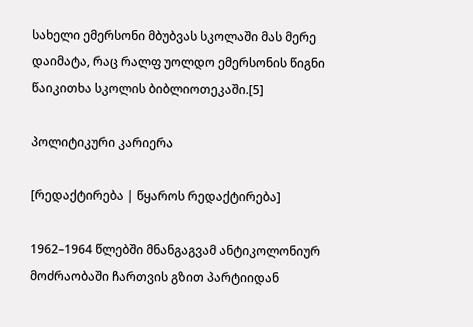სახელი ემერსონი მბუბვას სკოლაში მას მერე დაიმატა, რაც რალფ უოლდო ემერსონის წიგნი წაიკითხა სკოლის ბიბლიოთეკაში.[5]

პოლიტიკური კარიერა

[რედაქტირება | წყაროს რედაქტირება]

1962–1964 წლებში მნანგაგვამ ანტიკოლონიურ მოძრაობაში ჩართვის გზით პარტიიდან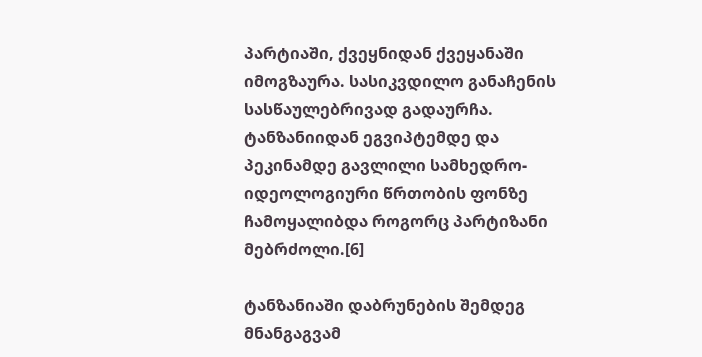პარტიაში, ქვეყნიდან ქვეყანაში იმოგზაურა. სასიკვდილო განაჩენის სასწაულებრივად გადაურჩა. ტანზანიიდან ეგვიპტემდე და პეკინამდე გავლილი სამხედრო-იდეოლოგიური წრთობის ფონზე ჩამოყალიბდა როგორც პარტიზანი მებრძოლი.[6]

ტანზანიაში დაბრუნების შემდეგ მნანგაგვამ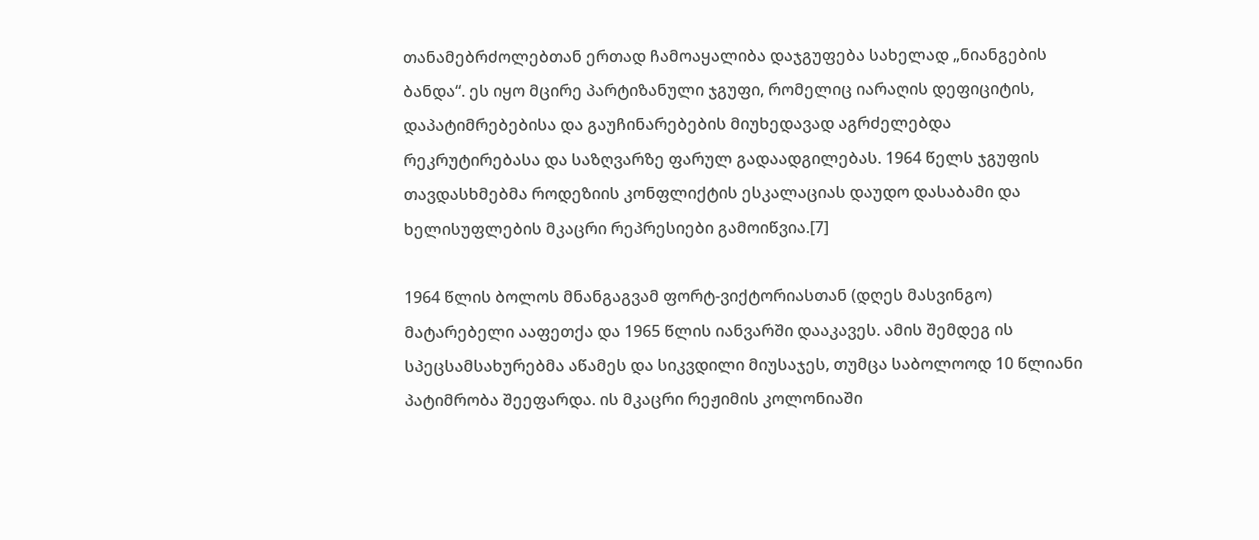თანამებრძოლებთან ერთად ჩამოაყალიბა დაჯგუფება სახელად „ნიანგების ბანდა“. ეს იყო მცირე პარტიზანული ჯგუფი, რომელიც იარაღის დეფიციტის, დაპატიმრებებისა და გაუჩინარებების მიუხედავად აგრძელებდა რეკრუტირებასა და საზღვარზე ფარულ გადაადგილებას. 1964 წელს ჯგუფის თავდასხმებმა როდეზიის კონფლიქტის ესკალაციას დაუდო დასაბამი და ხელისუფლების მკაცრი რეპრესიები გამოიწვია.[7]

1964 წლის ბოლოს მნანგაგვამ ფორტ-ვიქტორიასთან (დღეს მასვინგო) მატარებელი ააფეთქა და 1965 წლის იანვარში დააკავეს. ამის შემდეგ ის სპეცსამსახურებმა აწამეს და სიკვდილი მიუსაჯეს, თუმცა საბოლოოდ 10 წლიანი პატიმრობა შეეფარდა. ის მკაცრი რეჟიმის კოლონიაში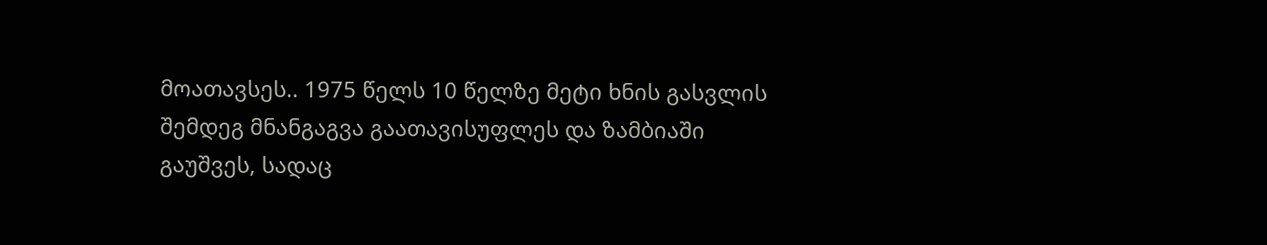მოათავსეს.. 1975 წელს 10 წელზე მეტი ხნის გასვლის შემდეგ მნანგაგვა გაათავისუფლეს და ზამბიაში გაუშვეს, სადაც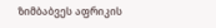ზიმბაბვეს აფრიკის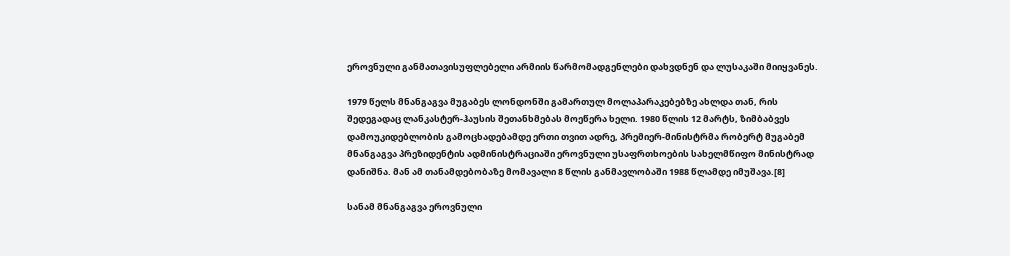ეროვნული განმათავისუფლებელი არმიის წარმომადგენლები დახვდნენ და ლუსაკაში მიიყვანეს.

1979 წელს მნანგაგვა მუგაბეს ლონდონში გამართულ მოლაპარაკებებზე ახლდა თან, რის შედეგადაც ლანკასტერ-ჰაუსის შეთანხმებას მოეწერა ხელი. 1980 წლის 12 მარტს, ზიმბაბვეს დამოუკიდებლობის გამოცხადებამდე ერთი თვით ადრე, პრემიერ-მინისტრმა რობერტ მუგაბემ მნანგაგვა პრეზიდენტის ადმინისტრაციაში ეროვნული უსაფრთხოების სახელმწიფო მინისტრად დანიშნა. მან ამ თანამდებობაზე მომავალი 8 წლის განმავლობაში 1988 წლამდე იმუშავა.[8]

სანამ მნანგაგვა ეროვნული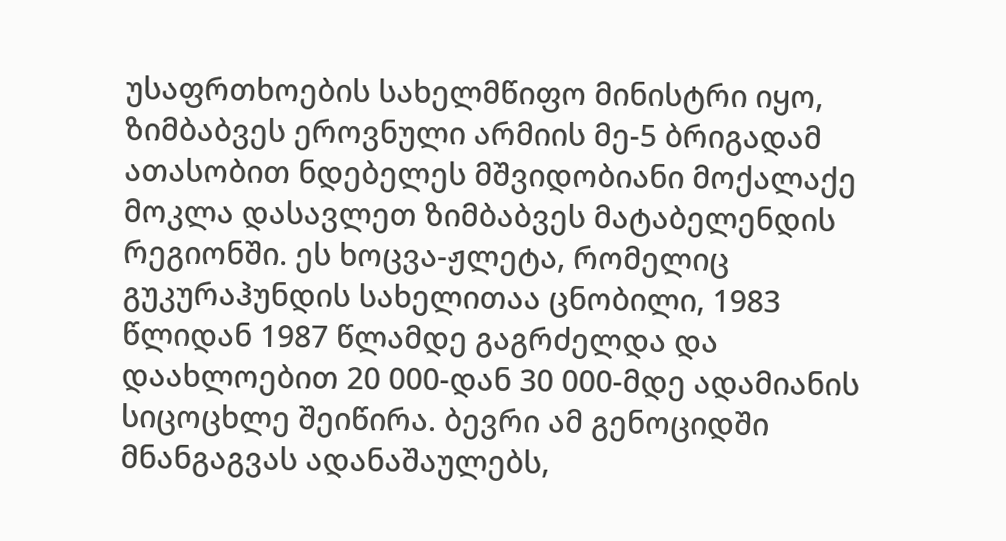უსაფრთხოების სახელმწიფო მინისტრი იყო, ზიმბაბვეს ეროვნული არმიის მე-5 ბრიგადამ ათასობით ნდებელეს მშვიდობიანი მოქალაქე მოკლა დასავლეთ ზიმბაბვეს მატაბელენდის რეგიონში. ეს ხოცვა-ჟლეტა, რომელიც გუკურაჰუნდის სახელითაა ცნობილი, 1983 წლიდან 1987 წლამდე გაგრძელდა და დაახლოებით 20 000-დან 30 000-მდე ადამიანის სიცოცხლე შეიწირა. ბევრი ამ გენოციდში მნანგაგვას ადანაშაულებს,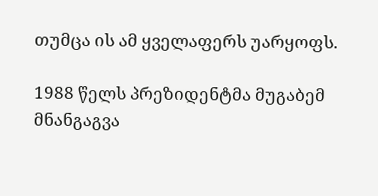თუმცა ის ამ ყველაფერს უარყოფს.

1988 წელს პრეზიდენტმა მუგაბემ მნანგაგვა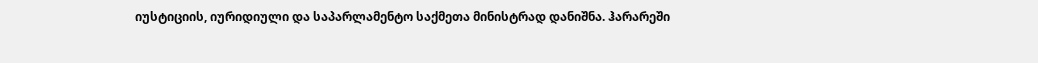იუსტიციის, იურიდიული და საპარლამენტო საქმეთა მინისტრად დანიშნა. ჰარარეში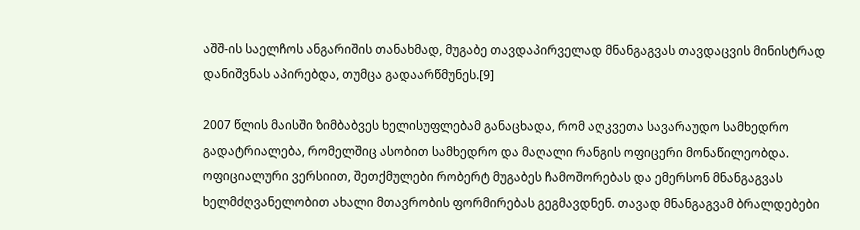აშშ-ის საელჩოს ანგარიშის თანახმად, მუგაბე თავდაპირველად მნანგაგვას თავდაცვის მინისტრად დანიშვნას აპირებდა, თუმცა გადაარწმუნეს.[9]

2007 წლის მაისში ზიმბაბვეს ხელისუფლებამ განაცხადა, რომ აღკვეთა სავარაუდო სამხედრო გადატრიალება, რომელშიც ასობით სამხედრო და მაღალი რანგის ოფიცერი მონაწილეობდა. ოფიციალური ვერსიით, შეთქმულები რობერტ მუგაბეს ჩამოშორებას და ემერსონ მნანგაგვას ხელმძღვანელობით ახალი მთავრობის ფორმირებას გეგმავდნენ. თავად მნანგაგვამ ბრალდებები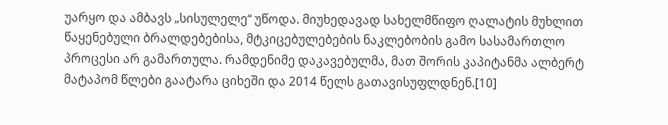უარყო და ამბავს „სისულელე“ უწოდა. მიუხედავად სახელმწიფო ღალატის მუხლით წაყენებული ბრალდებებისა, მტკიცებულებების ნაკლებობის გამო სასამართლო პროცესი არ გამართულა. რამდენიმე დაკავებულმა, მათ შორის კაპიტანმა ალბერტ მატაპომ წლები გაატარა ციხეში და 2014 წელს გათავისუფლდნენ.[10]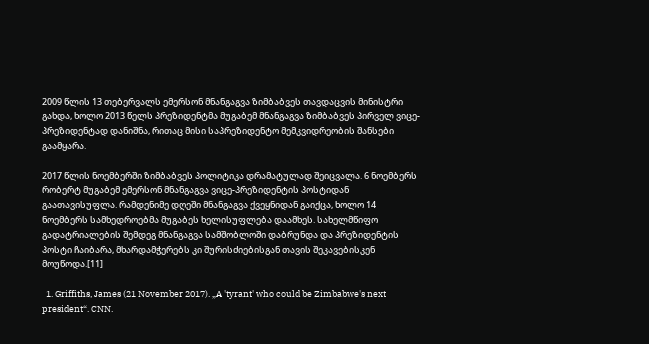2009 წლის 13 თებერვალს ემერსონ მნანგაგვა ზიმბაბვეს თავდაცვის მინისტრი გახდა, ხოლო 2013 წელს პრეზიდენტმა მუგაბემ მნანგაგვა ზიმბაბვეს პირველ ვიცე-პრეზიდენტად დანიშნა, რითაც მისი საპრეზიდენტო მემკვიდრეობის შანსები გაამყარა.

2017 წლის ნოემბერში ზიმბაბვეს პოლიტიკა დრამატულად შეიცვალა. 6 ნოემბერს რობერტ მუგაბემ ემერსონ მნანგაგვა ვიცე-პრეზიდენტის პოსტიდან გაათავისუფლა. რამდენიმე დღეში მნანგაგვა ქვეყნიდან გაიქცა, ხოლო 14 ნოემბერს სამხედროებმა მუგაბეს ხელისუფლება დაამხეს. სახელმწიფო გადატრიალების შემდეგ მნანგაგვა სამშობლოში დაბრუნდა და პრეზიდენტის პოსტი ჩაიბარა, მხარდამჭერებს კი შურისძიებისგან თავის შეკავებისკენ მოუწოდა.[11]

  1. Griffiths, James (21 November 2017). „A 'tyrant' who could be Zimbabwe's next president“. CNN.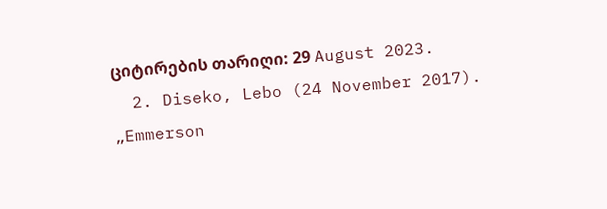ციტირების თარიღი: 29 August 2023.
  2. Diseko, Lebo (24 November 2017). „Emmerson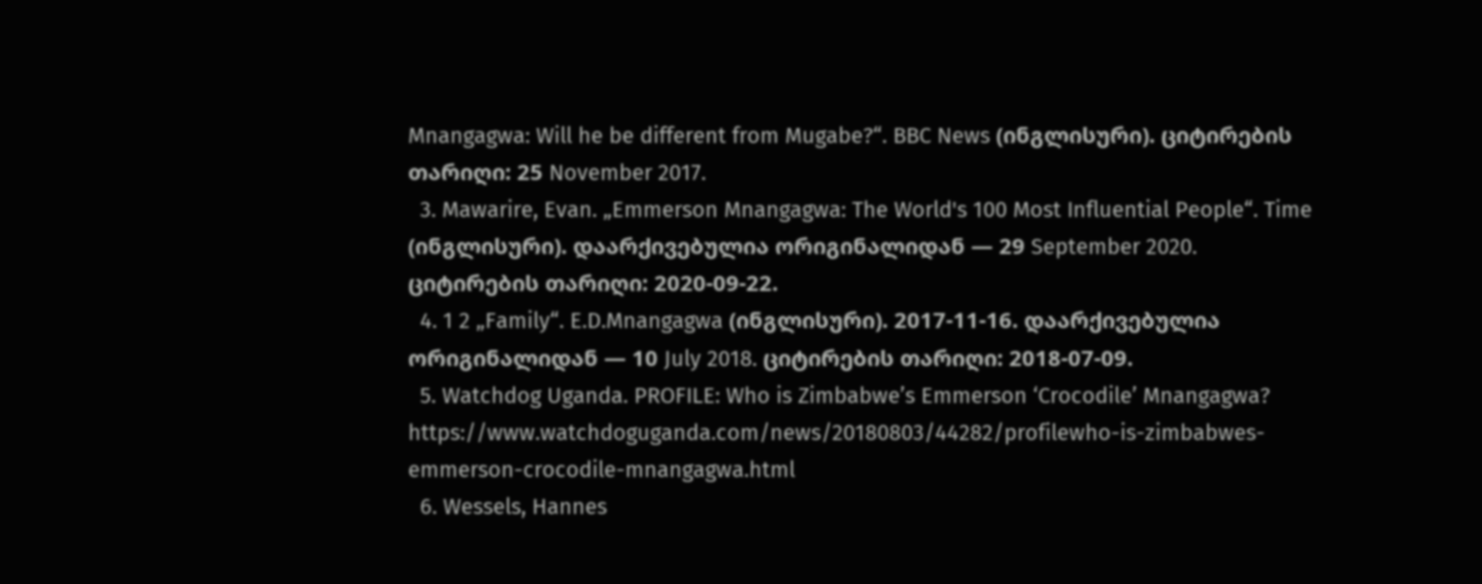Mnangagwa: Will he be different from Mugabe?“. BBC News (ინგლისური). ციტირების თარიღი: 25 November 2017.
  3. Mawarire, Evan. „Emmerson Mnangagwa: The World's 100 Most Influential People“. Time (ინგლისური). დაარქივებულია ორიგინალიდან — 29 September 2020. ციტირების თარიღი: 2020-09-22.
  4. 1 2 „Family“. E.D.Mnangagwa (ინგლისური). 2017-11-16. დაარქივებულია ორიგინალიდან — 10 July 2018. ციტირების თარიღი: 2018-07-09.
  5. Watchdog Uganda. PROFILE: Who is Zimbabwe’s Emmerson ‘Crocodile’ Mnangagwa? https://www.watchdoguganda.com/news/20180803/44282/profilewho-is-zimbabwes-emmerson-crocodile-mnangagwa.html
  6. Wessels, Hannes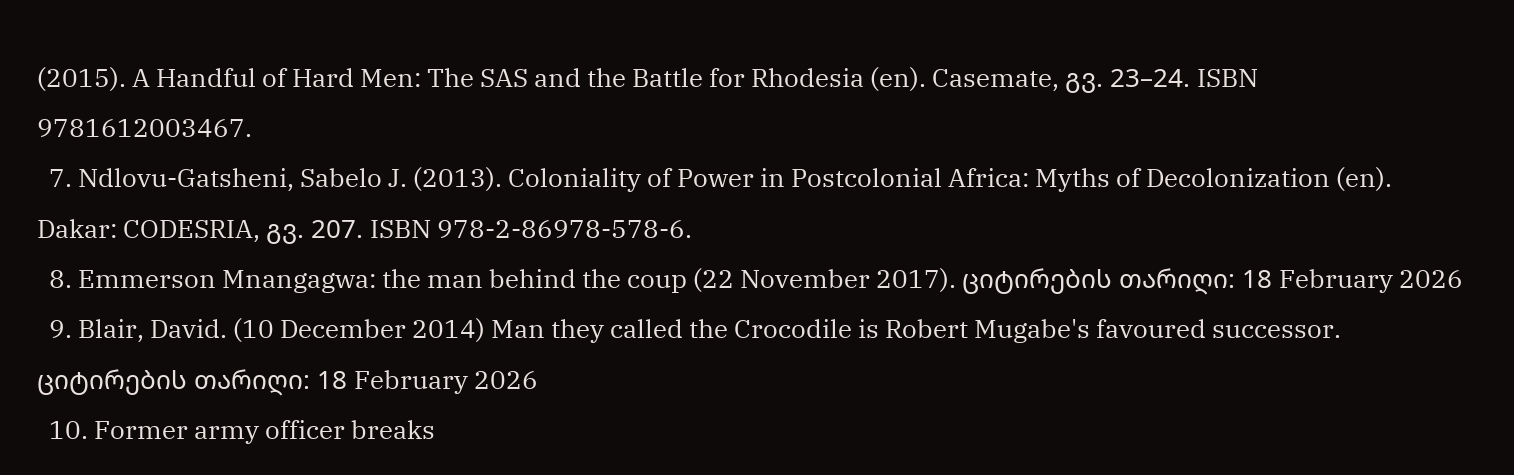(2015). A Handful of Hard Men: The SAS and the Battle for Rhodesia (en). Casemate, გვ. 23–24. ISBN 9781612003467.
  7. Ndlovu-Gatsheni, Sabelo J. (2013). Coloniality of Power in Postcolonial Africa: Myths of Decolonization (en). Dakar: CODESRIA, გვ. 207. ISBN 978-2-86978-578-6.
  8. Emmerson Mnangagwa: the man behind the coup (22 November 2017). ციტირების თარიღი: 18 February 2026
  9. Blair, David. (10 December 2014) Man they called the Crocodile is Robert Mugabe's favoured successor. ციტირების თარიღი: 18 February 2026
  10. Former army officer breaks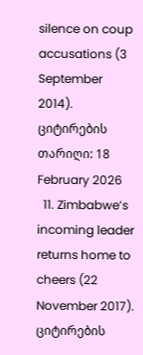silence on coup accusations (3 September 2014). ციტირების თარიღი: 18 February 2026
  11. Zimbabwe’s incoming leader returns home to cheers (22 November 2017). ციტირების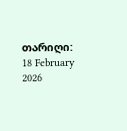თარიღი: 18 February 2026